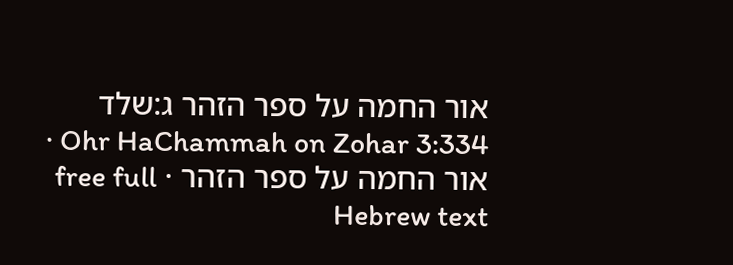אור החמה על ספר הזהר ג:שלד
Ohr HaChammah on Zohar 3:334 · אור החמה על ספר הזהר · free full Hebrew text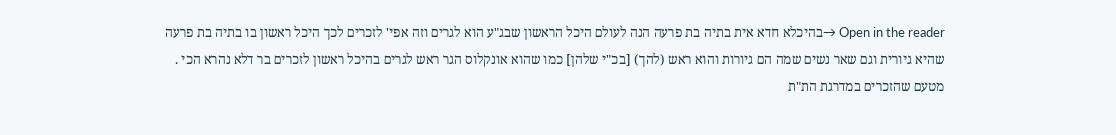Open in the reader →בהיכלא חדא אית בתיה בת פרעה הנה לעולם היכל הראשון שבג"ע הוא לגרים וזה אפי' לזכרים לכך היכל ראשון בו בתיה בת פרעה שהיא גיורית וגם שאר נשים שמה הם גיורות והוא ראש (להך) [בכ"י שלהן] כמו שהוא אונקלוס הגר ראש לגרים בהיכל ראשון לזכרים בר דלא נהרא הכי . מטעם שהזכרים במדרגת הת"ת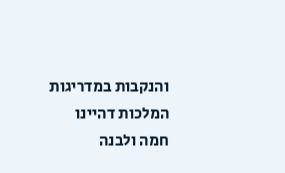והנקבות במדריגות המלכות דהיינו חמה ולבנה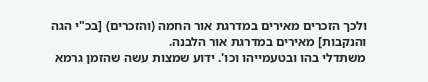ולכך הזכרים מאירים במדרגת אור החמה (והזכרים) [בכ"י הגה והנקבות] מאירים במדרגת אור הלבנה.
משתדלי בהו ובטעמייהו וכו'. ידוע שמצות עשה שהזמן גרמא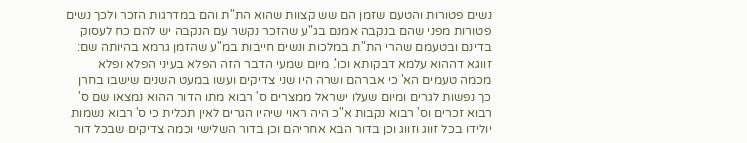נשים פטורות והטעם שזמן הם שש קצוות שהוא הת"ת והם במדרגות הזכר ולכך נשים פטורות מפני שהם בנקבה אמנם בג"ע שהזכר נקשר עם הנקבה יש להם כח לעסוק בדינם ובטעמם שהרי הת"ת במלכות ונשים חייבות במ"ע שהזמן גרמא בהיותה שם:
זווגא דההוא עלמא דבקותא וכו'. מיום שמעי הדבר הזה הפלא בעיני הפלא ופלא מכמה טעמים הא' כי אברהם ושרה היו שני צדיקים ועשו במעט השנים שישבו בחרן כך נפשות לגרים ומיום שעלו ישראל ממצרים ס' רבוא מתו הדור ההוא נמצאו שם ס' רבוא זכרים וס' רבוא נקבות א"כ היה ראוי שיהיו הגרים לאין תכלית כי ס' רבוא נשמות יולידו בכל זווג וזווג וכן בדור הבא אחריהם וכן בדור השלישי וכמה צדיקים שבכל דור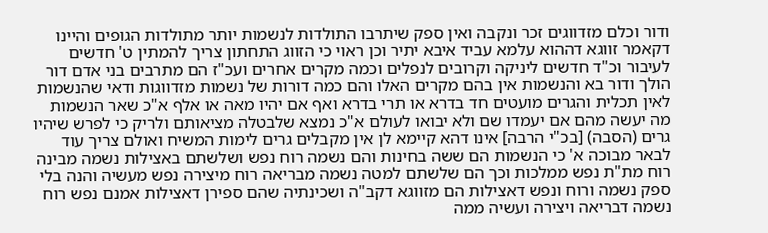ודור וכלם מזדווגים זכר ונקבה ואין ספק שיתרבו התולדות לנשמות יותר מתולדות הגופים והיינו דקאמר זווגא דההוא עלמא עביד איבא יתיר וכן ראוי כי הזווג התחתון צריך להמתין ט' חדשים לעיבור וכ"ד חדשים ליניקה וקרובים לנפלים וכמה מקרים אחרים ועכ"ז הם מתרבים בני אדם דור הולך ודור בא והנשמות אין בהם מקרים האלו והם כמה דורות של נשמות מזדווגות ודאי שהנשמות לאין תכלית והגרים מועטים חד בדרא או תרי בדרא ואף אם יהיו מאה או אלף א"כ שאר הנשמות מה יעשה מהם אם יעמדו שם ולא יבואו לעולם א"כ נמצא שלבטלה מציאותם ולריק כי לפרש שיהיו גרים (הסבה) [בכ"י הרבה] אינו דהא קיימא לן אין מקבלים גרים לימות המשיח ואולם צריך עוד לבאר מבוכה א' כי הנשמות הם ששה בחינות והם נשמה רוח נפש ושלשתם באצילות נשמה מבינה רוח מת"ת נפש ממלכות וכך הם שלשתם למטה נשמה מבריאה רוח מיצירה נפש מעשיה והנה בלי ספק נשמה ורוח ונפש דאצילות הם מזווגא דקב"ה ושכינתיה שהם ספירן דאצילות אמנם נפש רוח נשמה דבריאה ויצירה ועשיה ממה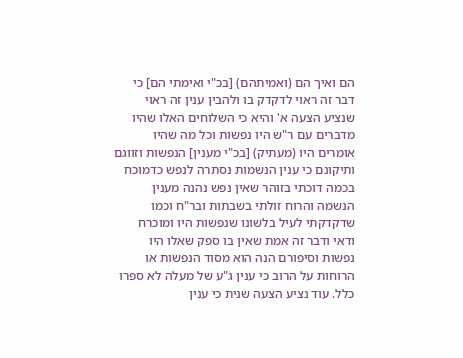הם ואיך הם (ואמיתהם) [בכ"י ואימתי הם] כי דבר זה ראוי לדקדק בו ולהבין ענין זה ראוי שנציע הצעה א' והיא כי השלוחים האלו שהיו מדברים עם ר"ש היו נפשות וכל מה שהיו אומרים היו (מעתיק) [בכ"י מענין] הנפשות וזווגם ותיקונם כי ענין הנשמות נסתרה לנפש כדמוכח בכמה דוכתי בזוהר שאין נפש נהנה מענין הנשמה והרוח זולתי בשבתות ובר"ח וכמו שדקדקתי לעיל בלשונו שנפשות היו ומוכרח ודאי ודבר זה אמת שאין בו ספק שאלו היו נפשות וסיפורם הנה הוא מסוד הנפשות או הרוחות על הרוב כי ענין ג"ע של מעלה לא ספרו כלל. עוד נציע הצעה שנית כי ענין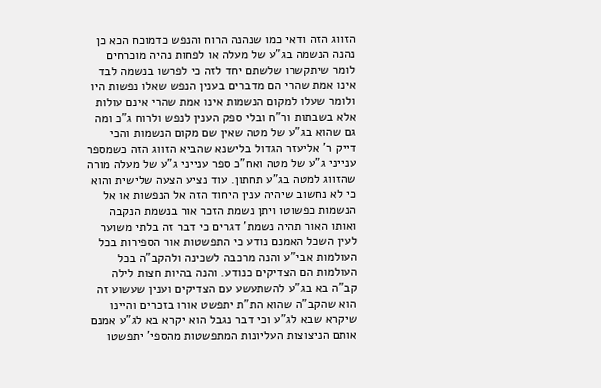הזווג הזה ודאי כמו שנהנה הרוח והנפש כדמוכח הכא כן נהנה הנשמה בג"ע של מעלה או לפחות נהיה מוכרחים לומר שיתקשרו שלשתם יחד לזה כי לפרשו בנשמה לבד אינו אמת שהרי הם מדברים בענין הנפש שאלו נפשות היו ולומר שעלו למקום הנשמות אינו אמת שהרי אינם עולות אלא בשבתות ור"ח ובלי ספק הענין לנפש ולרוח ג"כ ומה גם שהוא בג"ע של מטה שאין שם מקום הנשמות והכי דייק ר' אליעזר הגדול בלישנא שהביא הזווג הזה כשמספר ענייני ג"ע של מטה ואח"כ ספר ענייני ג"ע של מעלה מורה שהזווג למטה בג"ע תחתון. עוד נציע הצעה שלישית והוא כי לא נחשוב שיהיה ענין היחוד הזה אל הנפשות או אל הנשמות כפשוטו ויתן נשמת הזכר אור בנשמת הנקבה ואותו האור תהיה נשמת' דגרים כי דבר זה בלתי משוער לעין השכל האמנם נודע כי התפשטות אור הספירות בכל העולמות אבי"ע והנה מרכבה לשכינה ולהקב"ה בכל העולמות הם הצדיקים כנודע. והנה בהיות חצות לילה קב"ה בא בג"ע להשתעשע עם הצדיקים וענין שעשוע זה הוא שהקב"ה שהוא הת"ת יתפשט אורו בזכרים והיינו שיקרא שבא לג"ע וכי דבר נגבל הוא יקרא בא לג"ע אמנם אותם הניצוצות העליונות המתפשטות מהספי' יתפשטו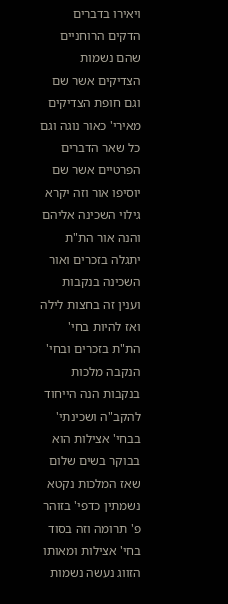ויאירו בדברים הדקים הרוחניים שהם נשמות הצדיקים אשר שם וגם חופת הצדיקים מאירי' כאור נוגה וגם כל שאר הדברים הפרטיים אשר שם יוסיפו אור וזה יקרא גילוי השכינה אליהם והנה אור הת"ת יתגלה בזכרים ואור השכינה בנקבות וענין זה בחצות לילה ואז להיות בחי' הת"ת בזכרים ובחי' הנקבה מלכות בנקבות הנה הייחוד להקב"ה ושכינתי' בבחי' אצילות הוא בבוקר בשים שלום שאז המלכות נקטא נשמתין כדפי' בזוהר פ' תרומה וזה בסוד בחי' אצילות ומאותו הזווג נעשה נשמות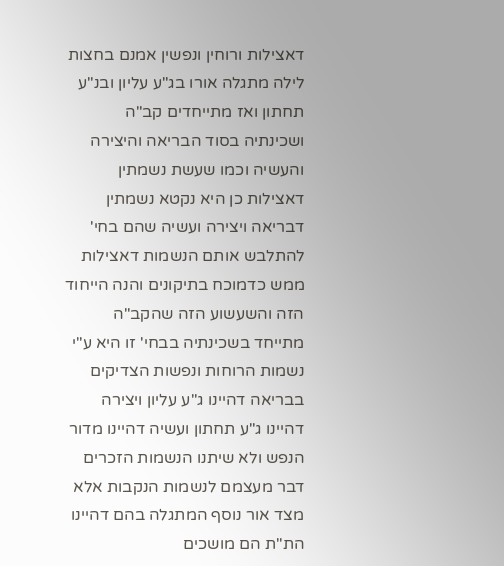דאצילות ורוחין ונפשין אמנם בחצות לילה מתגלה אורו בג"ע עליון ובנ"ע תחתון ואז מתייחדים קב"ה ושכינתיה בסוד הבריאה והיצירה והעשיה וכמו שעשת נשמתין דאצילות כן היא נקטא נשמתין דבריאה ויצירה ועשיה שהם בחי' להתלבש אותם הנשמות דאצילות ממש כדמוכח בתיקונים והנה הייחוד הזה והשעשוע הזה שהקב"ה מתייחד בשכינתיה בבחי' זו היא ע"י נשמות הרוחות ונפשות הצדיקים בבריאה דהיינו ג"ע עליון ויצירה דהיינו ג"ע תחתון ועשיה דהיינו מדור הנפש ולא שיתנו הנשמות הזכרים דבר מעצמם לנשמות הנקבות אלא מצד אור נוסף המתגלה בהם דהיינו הת"ת הם מושכים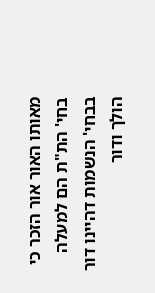מאותו האור אור הזכר כי בחי' הת"ת הם למעלה בבחי' הנשמות דהיינו דור הולך ודור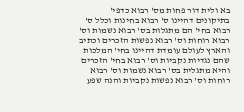בא ולית דור פחות מס' רבוא כדפי' בתיקונים דהיינו ס' רבוא בחינות וכלל ס' רבוא בחי' הם מתגלות בס' רבוא נשמות וס' רבוא רוחות וס' רבוא נפשות הזכרים וכתיב והארץ לעולם עומדת דהיינו בחי' המלכות שהם נגדיות נקביות וס' רבוא בחי' הזכרים והיא מתגלית בס' רבוא נשמות וס' רבוא רוחות וס' רבוא נפשות נקביות והנה שפע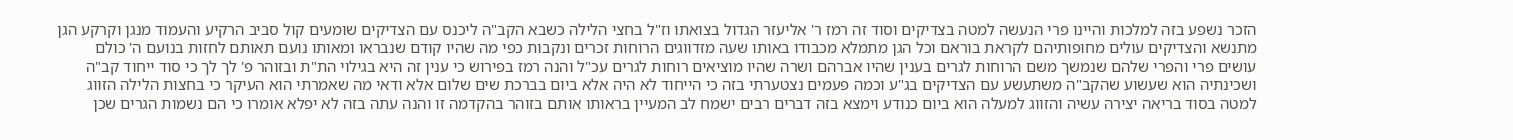הזכר נשפע בזה למלכות והיינו פרי הנעשה למטה בצדיקים וסוד זה רמז ר' אליעזר הגדול בצואתו וז"ל בחצי הלילה כשבא הקב"ה ליכנס עם הצדיקים שומעים קול סביב הרקיע והעמוד מנגן וקרקע הגן מתנשא והצדיקים עולים מחופותיהם לקראת בוראם וכל הגן מתמלא מכבודו באותו שעה מזדווגים הרוחות זכרים ונקבות כפי מה שהיו קודם שנבראו ומאותו נועם תאותם לחזות בנועם ה' כולם עושים פרי והפרי שלהם שנמשך משם הרוחות לגרים בענין שהיו אברהם ושרה שהיו מוציאים רוחות לגרים עכ"ל והנה רמז בפירוש כי ענין זה היא בגילוי הת"ת ובזוהר פ' לך לך כי סוד ייחוד קב"ה ושכינתיה הוא שעשוע שהקב"ה משתעשע עם הצדיקים בג"ע וכמה פעמים נצטערתי בזה כי הייחוד לא היה אלא ביום בברכת שים שלום אלא ודאי מה שאמרתי הוא העיקר כי בחצות הלילה הזווג למטה בסוד בריאה יצירה עשיה והזווג למעלה הוא ביום כנודע וימצא בזה דברים רבים ישמח לב המעיין בראותו אותם בזוהר בהקדמה זו והנה עתה בזה לא יפלא אומרו כי הם נשמות הגרים שכן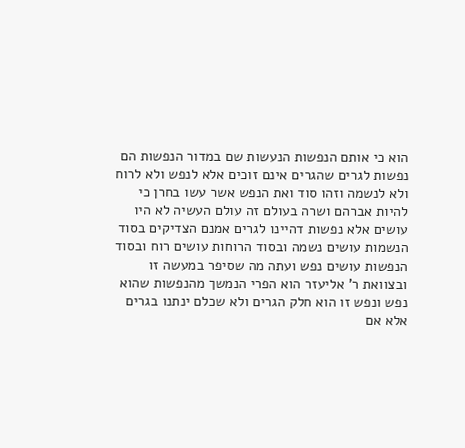הוא כי אותם הנפשות הנעשות שם במדור הנפשות הם נפשות לגרים שהגרים אינם זוכים אלא לנפש ולא לרוח ולא לנשמה וזהו סוד ואת הנפש אשר עשו בחרן כי להיות אברהם ושרה בעולם זה עולם העשיה לא היו עושים אלא נפשות דהיינו לגרים אמנם הצדיקים בסוד הנשמות עושים נשמה ובסוד הרוחות עושים רוח ובסוד הנפשות עושים נפש ועתה מה שסיפר במעשה זו ובצוואת ר' אליעזר הוא הפרי הנמשך מהנפשות שהוא נפש ונפש זו הוא חלק הגרים ולא שכלם ינתנו בגרים אלא אם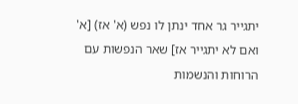יתגייר גר אחד ינתן לו נפש (א' אז) [א' ואם לא יתגייר אז] שאר הנפשות עם הרוחות והנשמות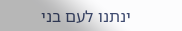ינתנו לעם בני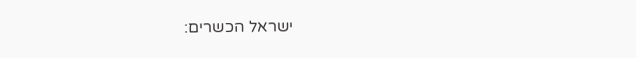ישראל הכשרים: